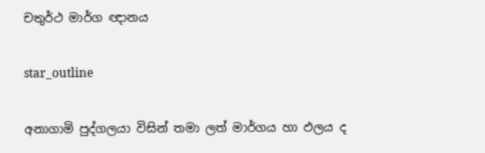චතුර්ථ මාර්ග ඥානය

star_outline

අනාගාමි පුද්ගලයා විසින් තමා ලත් මාර්ගය හා ඵලය ද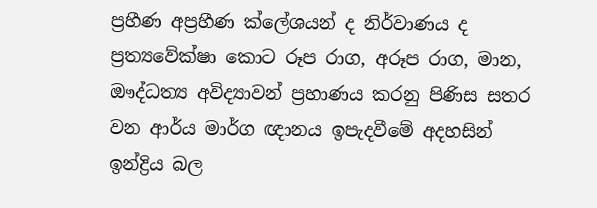ප්‍රහීණ අප්‍රහීණ ක්ලේශයන් ද නිර්වාණය ද ප්‍රත්‍යවේක්ෂා කොට රූප රාග, අරූප රාග, මාන, ඖද්ධත්‍ය අවිද්‍යාවන් ප්‍රහාණය කරනු පිණිස සතර වන ආර්ය මාර්ග ඥානය ඉපැදවීමේ අදහසින් ඉන්ද්‍රිය බල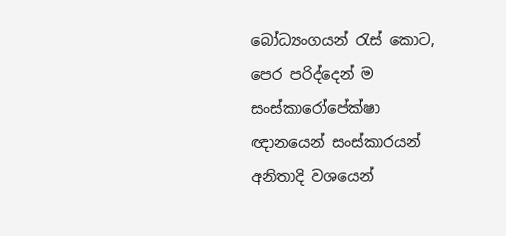බෝධ්‍යංගයන් රැස් කොට, පෙර පරිද්දෙන් ම සංස්කාරෝපේක්ෂා ඥානයෙන් සංස්කාරයන් අනිතාදි වශයෙන්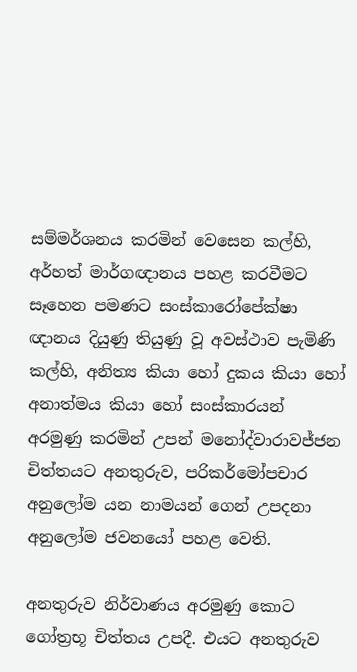සම්මර්ශනය කරමින් වෙසෙන කල්හි, අර්හත් මාර්ගඥානය පහළ කරවීමට සෑහෙන පමණට සංස්කාරෝපේක්ෂා ඥානය දියුණු තියුණු වූ අවස්ථාව පැමිණි කල්හි, අනිත්‍ය කියා හෝ දුකය කියා හෝ අනාත්මය කියා හෝ සංස්කාරයන් අරමුණු කරමින් උපන් මනෝද්වාරාවජ්ජන චිත්තයට අනතුරුව, පරිකර්මෝපචාර අනුලෝම යන නාමයන් ගෙන් උපදනා අනුලෝම ජවනයෝ පහළ වෙති.

අනතුරුව නිර්වාණය අරමුණු කොට ගෝත්‍රභූ චිත්තය උපදී. එයට අනතුරුව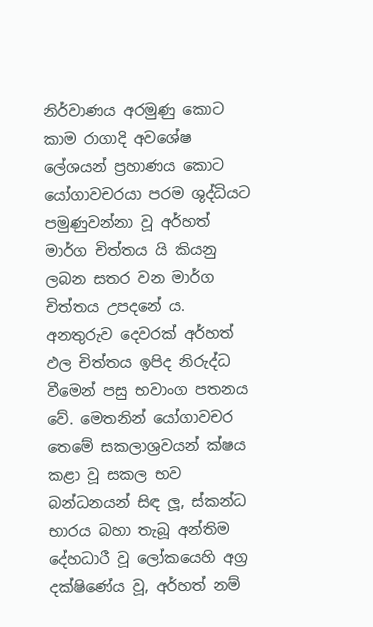නිර්වාණය අරමුණු කොට කාම රාගාදි අවශේෂ ලේශයන් ප්‍රහාණය කොට යෝගාවචරයා පරම ශුද්ධියට පමුණුවන්නා වූ අර්හත් මාර්ග චිත්තය යි කියනු ලබන සතර වන මාර්ග චිත්තය උපදනේ ය. අනතුරුව දෙවරක් අර්හත් ඵල චිත්තය ඉපිද නිරුද්ධ වීමෙන් පසු භවාංග පතනය වේ. මෙතනින් යෝගාවචර තෙමේ සකලාශ්‍රවයන් ක්ෂය කළා වූ සකල භව බන්ධනයන් සිඳ ලූ, ස්කන්ධ භාරය බහා තැබූ අන්තිම දේහධාරී වූ ලෝකයෙහි අග්‍ර දක්ෂිණේය වූ, අර්හත් නම්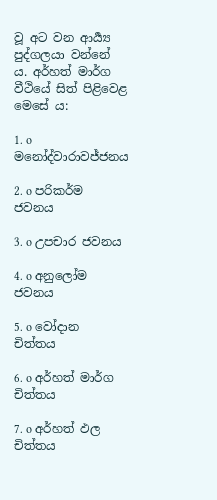වූ අට වන ආර්‍ය්‍ය පුද්ගලයා වන්නේ ය. අර්හත් මාර්ග වීථියේ සිත් පිළිවෙළ මෙසේ ය:

1. o මනෝද්වාරාවජ්ජනය

2. o පරිකර්ම ජවනය

3. o උපචාර ජවනය

4. o අනුලෝම ජවනය

5. o වෝදාන චිත්තය

6. o අර්හත් මාර්ග චිත්තය

7. o අර්හත් ඵල චිත්තය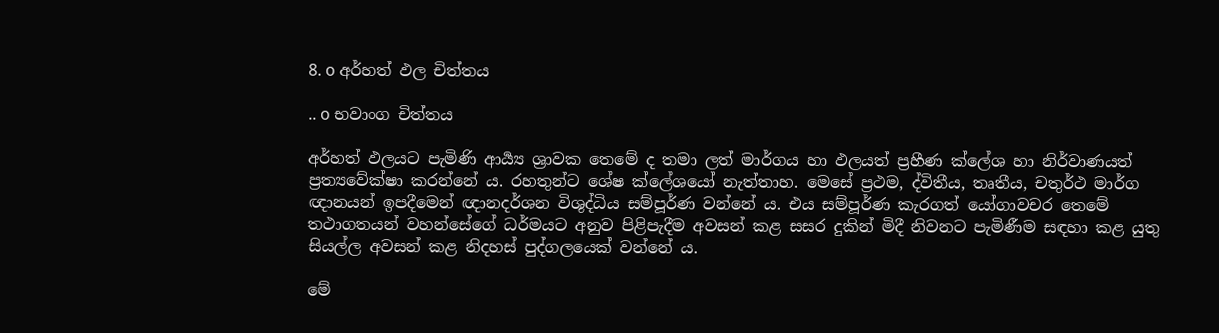8. o අර්හත් ඵල චිත්තය

.. o භවාංග චිත්තය

අර්හත් ඵලයට පැමිණි ආර්‍ය්‍ය ශ්‍රාවක තෙමේ ද තමා ලත් මාර්ගය හා ඵලයත් ප්‍රහීණ ක්ලේශ හා නිර්වාණයත් ප්‍රත්‍යවේක්ෂා කරන්නේ ය. රහතුන්ට ශේෂ ක්ලේශයෝ නැත්තාහ. මෙසේ ප්‍රථම, ද්විතීය, තෘතීය, චතුර්ථ මාර්ග ඥානයන් ඉපදීමෙන් ඥානදර්ශන විශුද්ධිය සම්පූර්ණ වන්නේ ය. එය සම්පූර්ණ කැරගත් යෝගාවචර තෙමේ තථාගතයන් වහන්සේගේ ධර්මයට අනුව පිළිපැදීම අවසන් කළ සසර දුකින් මිදී නිවනට පැමිණීම සඳහා කළ යුතු සියල්ල අවසන් කළ නිදහස් පුද්ගලයෙක් වන්නේ ය.

මේ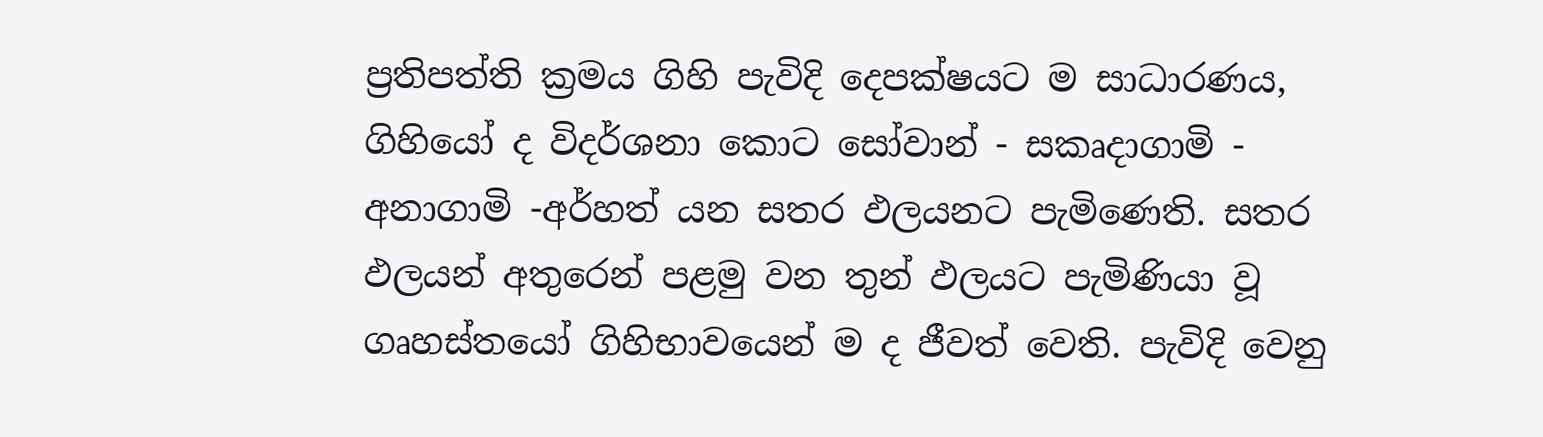ප්‍රතිපත්ති ක්‍රමය ගිහි පැවිදි දෙපක්ෂයට ම සාධාරණය, ගිහියෝ ද විදර්ශනා කොට සෝවාන් - සකෘදාගාමි - අනාගාමි -අර්හත් යන සතර ඵලයනට පැමිණෙති. සතර ඵලයන් අතුරෙන් පළමු වන තුන් ඵලයට පැමිණියා වූ ගෘහස්තයෝ ගිහිභාවයෙන් ම ද ජීවත් වෙති. පැවිදි වෙනු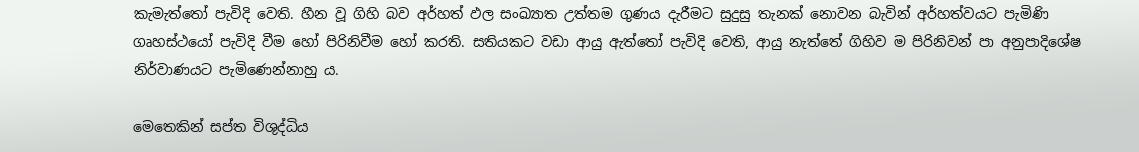කැමැත්තෝ පැවිදි වෙති. හීන වූ ගිහි බව අර්හත් ඵල සංඛ්‍යාත උත්තම ගුණය දැරීමට සුදුසු තැනක් නොවන බැවින් අර්හත්වයට පැමිණි ගෘහස්ථයෝ පැවිදි වීම හෝ පිරිනිවීම හෝ කරති. සතියකට වඩා ආයු ඇත්තෝ පැවිදි වෙති, ආයු නැත්තේ ගිහිව ම පිරිනිවන් පා අනුපාදිශේෂ නිර්වාණයට පැමිණෙන්නාහු ය.

මෙතෙකින් සප්ත විශුද්ධිය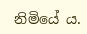නිමියේ ය.